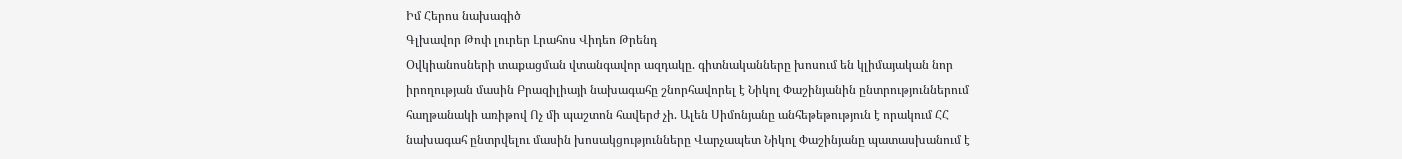Իմ Հերոս նախագիծ
Գլխավոր Թոփ լուրեր Լրահոս Վիդեո Թրենդ
Օվկիանոսների տաքացման վտանգավոր ազդակը. գիտնականները խոսում են կլիմայական նոր իրողության մասին Բրազիլիայի նախագահը շնորհավորել է Նիկոլ Փաշինյանին ընտրություններում հաղթանակի առիթով Ոչ մի պաշտոն հավերժ չի. Ալեն Սիմոնյանը անհեթեթություն է որակում ՀՀ նախագահ ընտրվելու մասին խոսակցությունները Վարչապետ Նիկոլ Փաշինյանը պատասխանում է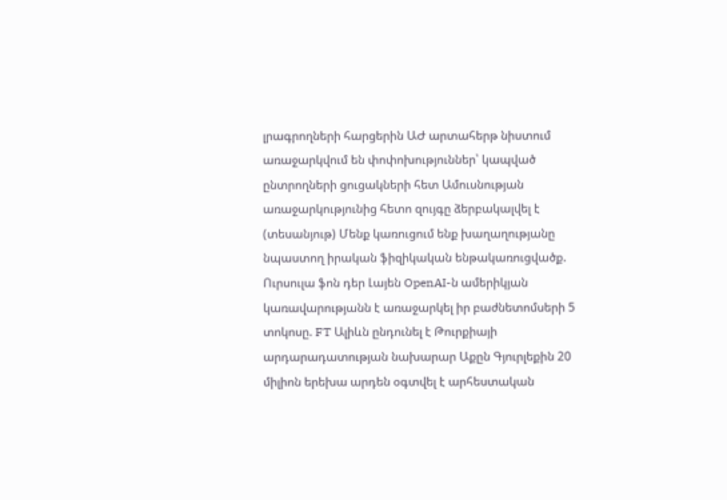լրագրողների հարցերին ԱԺ արտահերթ նիստում առաջարկվում են փոփոխություններ՝ կապված ընտրողների ցուցակների հետ Ամուսնության առաջարկությունից հետո զույգը ձերբակալվել է (տեսանյութ) Մենք կառուցում ենք խաղաղությանը նպաստող իրական ֆիզիկական ենթակառուցվածք. Ուրսուլա ֆոն դեր Լայեն OpenAI-ն ամերիկյան կառավարությանն է առաջարկել իր բաժնետոմսերի 5 տոկոսը. FT Ալիևն ընդունել է Թուրքիայի արդարադատության նախարար Աքըն Գյուրլեքին 20 միլիոն երեխա արդեն օգտվել է արհեստական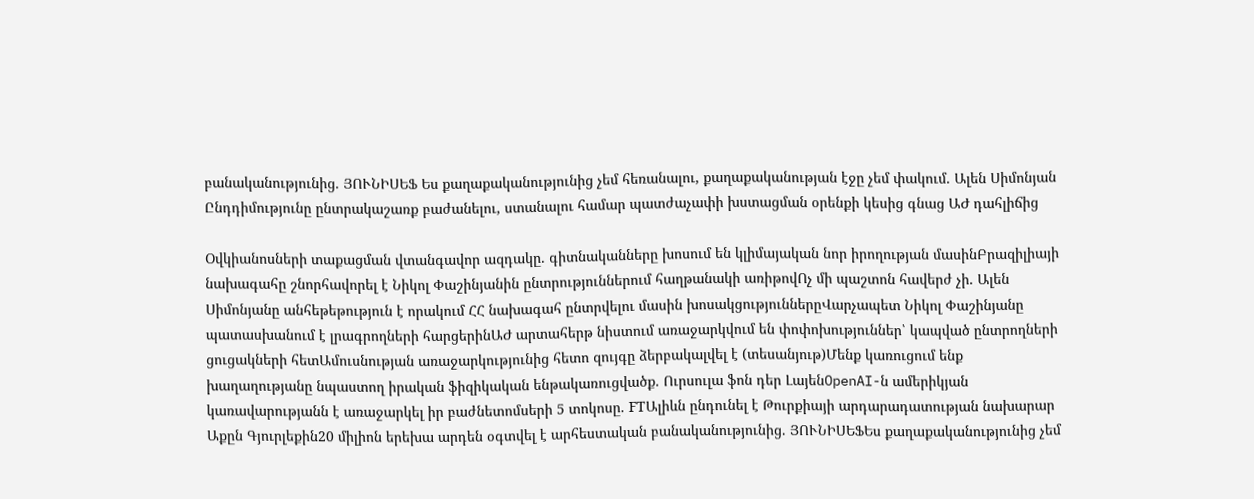բանականությունից. ՅՈՒՆԻՍԵՖ Ես քաղաքականությունից չեմ հեռանալու, քաղաքականության էջը չեմ փակում. Ալեն Սիմոնյան Ընդդիմությունը ընտրակաշառք բաժանելու, ստանալու համար պատժաչափի խստացման օրենքի կեսից գնաց ԱԺ դահլիճից

Օվկիանոսների տաքացման վտանգավոր ազդակը. գիտնականները խոսում են կլիմայական նոր իրողության մասինԲրազիլիայի նախագահը շնորհավորել է Նիկոլ Փաշինյանին ընտրություններում հաղթանակի առիթովՈչ մի պաշտոն հավերժ չի. Ալեն Սիմոնյանը անհեթեթություն է որակում ՀՀ նախագահ ընտրվելու մասին խոսակցություններըՎարչապետ Նիկոլ Փաշինյանը պատասխանում է լրագրողների հարցերինԱԺ արտահերթ նիստում առաջարկվում են փոփոխություններ՝ կապված ընտրողների ցուցակների հետԱմուսնության առաջարկությունից հետո զույգը ձերբակալվել է (տեսանյութ)Մենք կառուցում ենք խաղաղությանը նպաստող իրական ֆիզիկական ենթակառուցվածք. Ուրսուլա ֆոն դեր ԼայենOpenAI-ն ամերիկյան կառավարությանն է առաջարկել իր բաժնետոմսերի 5 տոկոսը. FTԱլիևն ընդունել է Թուրքիայի արդարադատության նախարար Աքըն Գյուրլեքին20 միլիոն երեխա արդեն օգտվել է արհեստական բանականությունից. ՅՈՒՆԻՍԵՖԵս քաղաքականությունից չեմ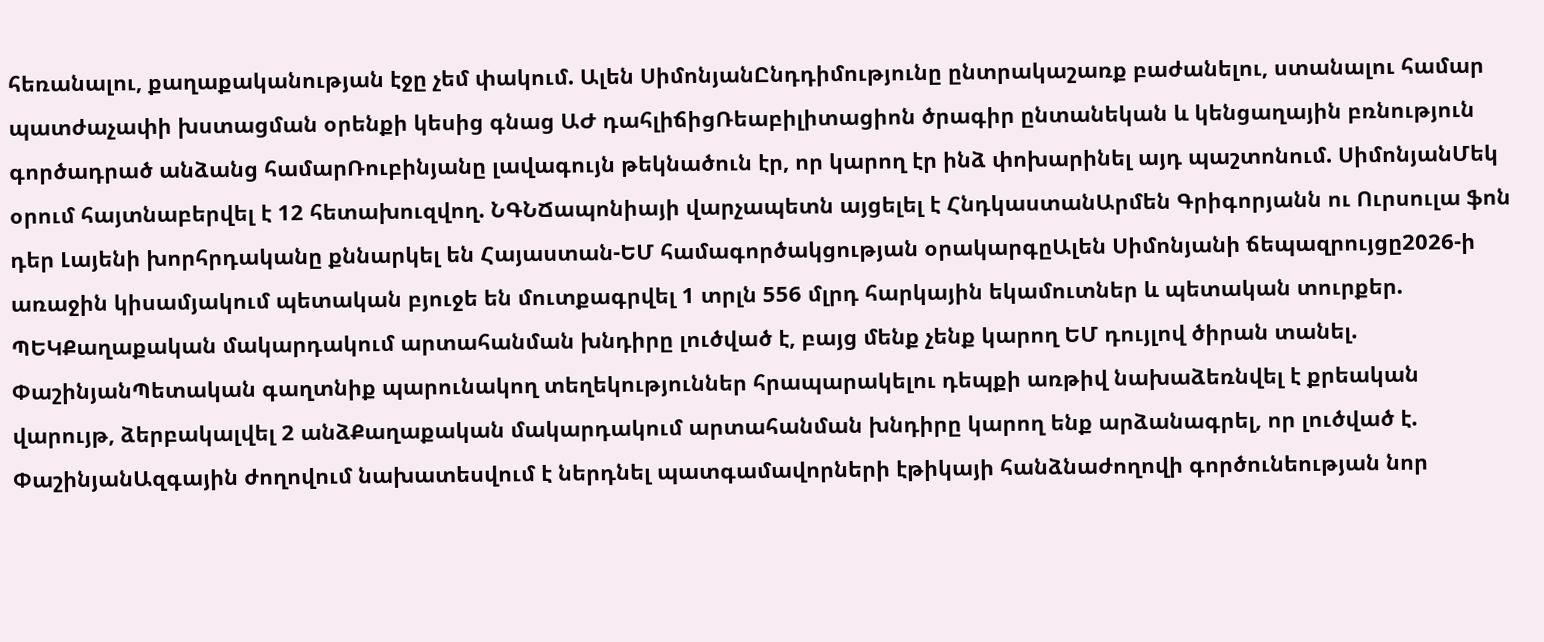հեռանալու, քաղաքականության էջը չեմ փակում. Ալեն ՍիմոնյանԸնդդիմությունը ընտրակաշառք բաժանելու, ստանալու համար պատժաչափի խստացման օրենքի կեսից գնաց ԱԺ դահլիճիցՌեաբիլիտացիոն ծրագիր ընտանեկան և կենցաղային բռնություն գործադրած անձանց համարՌուբինյանը լավագույն թեկնածուն էր, որ կարող էր ինձ փոխարինել այդ պաշտոնում. ՍիմոնյանՄեկ օրում հայտնաբերվել է 12 հետախուզվող. ՆԳՆՃապոնիայի վարչապետն այցելել է ՀնդկաստանԱրմեն Գրիգորյանն ու Ուրսուլա ֆոն դեր Լայենի խորհրդականը քննարկել են Հայաստան-ԵՄ համագործակցության օրակարգըԱլեն Սիմոնյանի ճեպազրույցը2026-ի առաջին կիսամյակում պետական բյուջե են մուտքագրվել 1 տրլն 556 մլրդ հարկային եկամուտներ և պետական տուրքեր. ՊԵԿՔաղաքական մակարդակում արտահանման խնդիրը լուծված է, բայց մենք չենք կարող ԵՄ դույլով ծիրան տանել. ՓաշինյանՊետական գաղտնիք պարունակող տեղեկություններ հրապարակելու դեպքի առթիվ նախաձեռնվել է քրեական վարույթ, ձերբակալվել 2 անձՔաղաքական մակարդակում արտահանման խնդիրը կարող ենք արձանագրել, որ լուծված է. ՓաշինյանԱզգային ժողովում նախատեսվում է ներդնել պատգամավորների էթիկայի հանձնաժողովի գործունեության նոր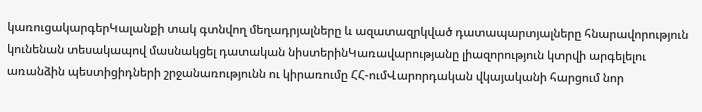կառուցակարգերԿալանքի տակ գտնվող մեղադրյալները և ազատազրկված դատապարտյալները հնարավորություն կունենան տեսակապով մասնակցել դատական նիստերինԿառավարությանը լիազորություն կտրվի արգելելու առանձին պեստիցիդների շրջանառությունն ու կիրառումը ՀՀ-ումՎարորդական վկայականի հարցում նոր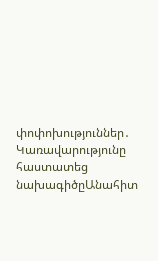փոփոխություններ․ Կառավարությունը հաստատեց նախագիծըԱնահիտ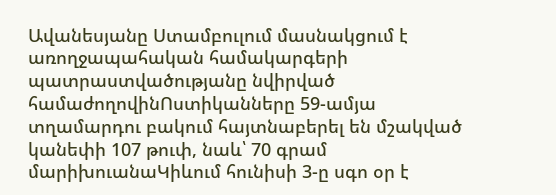Ավանեսյանը Ստամբուլում մասնակցում է առողջապահական համակարգերի պատրաստվածությանը նվիրված համաժողովինՈստիկանները 59-ամյա տղամարդու բակում հայտնաբերել են մշակված կանեփի 107 թուփ, նաև՝ 70 գրամ մարիխուանաԿիևում հունիսի 3-ը սգո օր է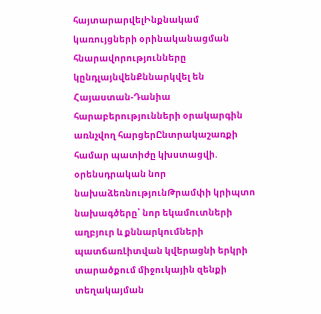հայտարարվելԻնքնակամ կառույցների օրինականացման հնարավորությունները կընդլայնվենՔննարկվել են Հայաստան-Դանիա հարաբերությունների օրակարգին առնչվող հարցերԸնտրակաշառքի համար պատիժը կխստացվի. օրենսդրական նոր նախաձեռնությունԹրամփի կրիպտո նախագծերը՝ նոր եկամուտների աղբյուր և քննարկումների պատճառԼիտվան կվերացնի երկրի տարածքում միջուկային զենքի տեղակայման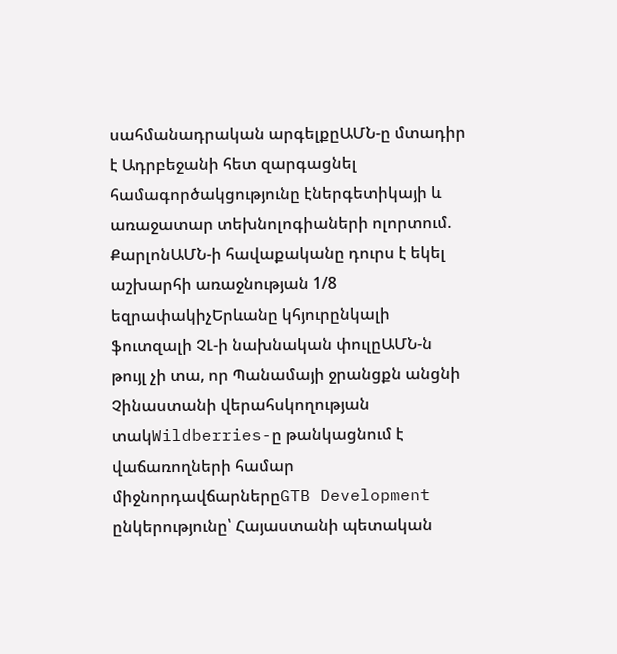սահմանադրական արգելքըԱՄՆ-ը մտադիր է Ադրբեջանի հետ զարգացնել համագործակցությունը էներգետիկայի և առաջատար տեխնոլոգիաների ոլորտում. ՔարլոնԱՄՆ-ի հավաքականը դուրս է եկել աշխարհի առաջնության 1/8 եզրափակիչԵրևանը կհյուրընկալի ֆուտզալի ՉԼ-ի նախնական փուլըԱՄՆ-ն թույլ չի տա, որ Պանամայի ջրանցքն անցնի Չինաստանի վերահսկողության տակWildberries-ը թանկացնում է վաճառողների համար միջնորդավճարներըGTB Development ընկերությունը՝ Հայաստանի պետական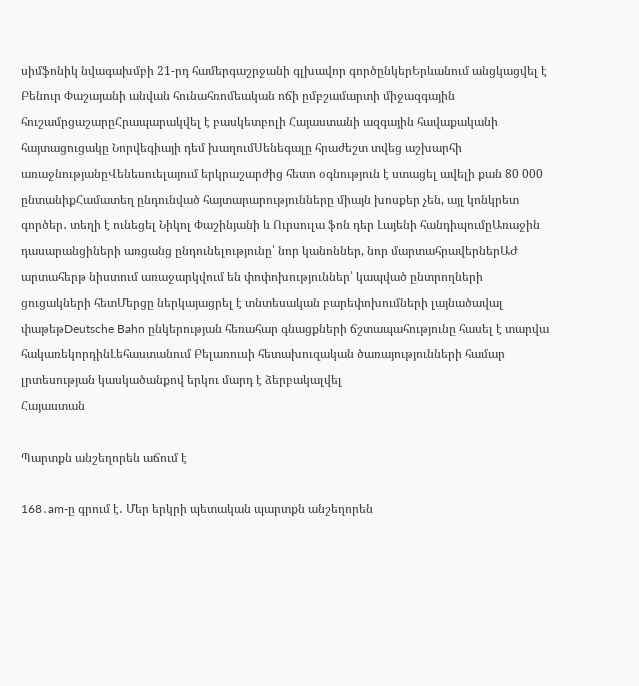սիմֆոնիկ նվագախմբի 21-րդ համերգաշրջանի գլխավոր գործընկերԵրևանում անցկացվել է Բենուր Փաշայանի անվան հունահռոմեական ոճի ըմբշամարտի միջազգային հուշամրցաշարըՀրապարակվել է բասկետբոլի Հայաստանի ազգային հավաքականի հայտացուցակը Նորվեգիայի դեմ խաղումՍենեգալը հրաժեշտ տվեց աշխարհի առաջնությանըՎենեսուելայում երկրաշարժից հետո օգնություն է ստացել ավելի քան 80 000 ընտանիքՀամատեղ ընդունված հայտարարությունները միայն խոսքեր չեն, այլ կոնկրետ գործեր․ տեղի է ունեցել Նիկոլ Փաշինյանի և Ուրսուլա ֆոն դեր Լայենի հանդիպումըԱռաջին դասարանցիների առցանց ընդունելությունը՝ նոր կանոններ, նոր մարտահրավերներԱԺ արտահերթ նիստում առաջարկվում են փոփոխություններ՝ կապված ընտրողների ցուցակների հետՄերցը ներկայացրել է տնտեսական բարեփոխումների լայնածավալ փաթեթDeutsche Bahn ընկերության հեռահար գնացքների ճշտապահությունը հասել է տարվա հակառեկորդինԼեհաստանում Բելառուսի հետախուզական ծառայությունների համար լրտեսության կասկածանքով երկու մարդ է ձերբակալվել
Հայաստան

Պարտքն անշեղորեն աճում է

168․am-ը գրում է․ Մեր երկրի պետական պարտքն անշեղորեն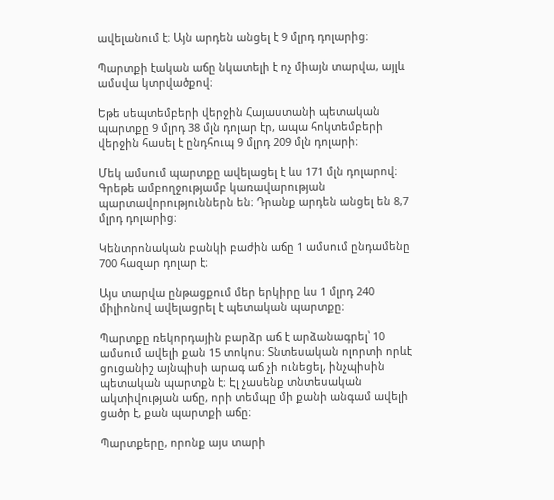ավելանում է։ Այն արդեն անցել է 9 մլրդ դոլարից։

Պարտքի էական աճը նկատելի է ոչ միայն տարվա, այլև ամսվա կտրվածքով։

Եթե սեպտեմբերի վերջին Հայաստանի պետական պարտքը 9 մլրդ 38 մլն դոլար էր, ապա հոկտեմբերի վերջին հասել է ընդհուպ 9 մլրդ 209 մլն դոլարի։

Մեկ ամսում պարտքը ավելացել է ևս 171 մլն դոլարով։ Գրեթե ամբողջությամբ կառավարության պարտավորություններն են։ Դրանք արդեն անցել են 8,7 մլրդ դոլարից։

Կենտրոնական բանկի բաժին աճը 1 ամսում ընդամենը 700 հազար դոլար է։

Այս տարվա ընթացքում մեր երկիրը ևս 1 մլրդ 240 միլիոնով ավելացրել է պետական պարտքը։

Պարտքը ռեկորդային բարձր աճ է արձանագրել՝ 10 ամսում ավելի քան 15 տոկոս։ Տնտեսական ոլորտի որևէ ցուցանիշ այնպիսի արագ աճ չի ունեցել, ինչպիսին պետական պարտքն է։ Էլ չասենք տնտեսական ակտիվության աճը, որի տեմպը մի քանի անգամ ավելի ցածր է, քան պարտքի աճը։

Պարտքերը, որոնք այս տարի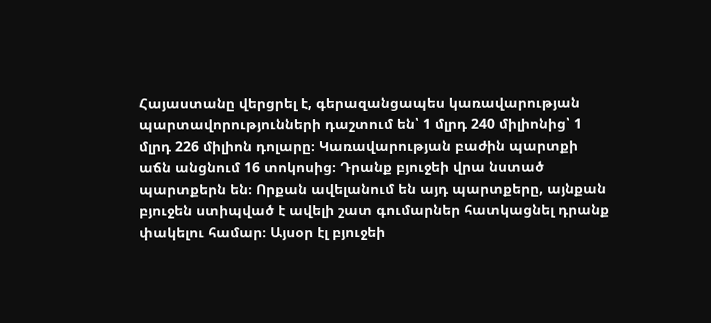Հայաստանը վերցրել է, գերազանցապես կառավարության պարտավորությունների դաշտում են՝ 1 մլրդ 240 միլիոնից՝ 1 մլրդ 226 միլիոն դոլարը։ Կառավարության բաժին պարտքի աճն անցնում 16 տոկոսից։ Դրանք բյուջեի վրա նստած պարտքերն են։ Որքան ավելանում են այդ պարտքերը, այնքան բյուջեն ստիպված է ավելի շատ գումարներ հատկացնել դրանք փակելու համար։ Այսօր էլ բյուջեի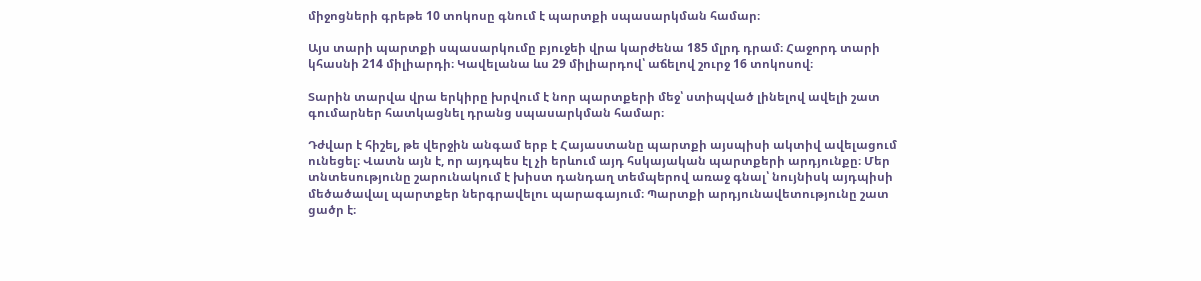միջոցների գրեթե 10 տոկոսը գնում է պարտքի սպասարկման համար։

Այս տարի պարտքի սպասարկումը բյուջեի վրա կարժենա 185 մլրդ դրամ։ Հաջորդ տարի կհասնի 214 միլիարդի։ Կավելանա ևս 29 միլիարդով՝ աճելով շուրջ 16 տոկոսով։

Տարին տարվա վրա երկիրը խրվում է նոր պարտքերի մեջ՝ ստիպված լինելով ավելի շատ գումարներ հատկացնել դրանց սպասարկման համար։

Դժվար է հիշել, թե վերջին անգամ երբ է Հայաստանը պարտքի այսպիսի ակտիվ ավելացում ունեցել։ Վատն այն է, որ այդպես էլ չի երևում այդ հսկայական պարտքերի արդյունքը։ Մեր տնտեսությունը շարունակում է խիստ դանդաղ տեմպերով առաջ գնալ՝ նույնիսկ այդպիսի մեծածավալ պարտքեր ներգրավելու պարագայում։ Պարտքի արդյունավետությունը շատ ցածր է։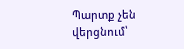Պարտք չեն վերցնում՝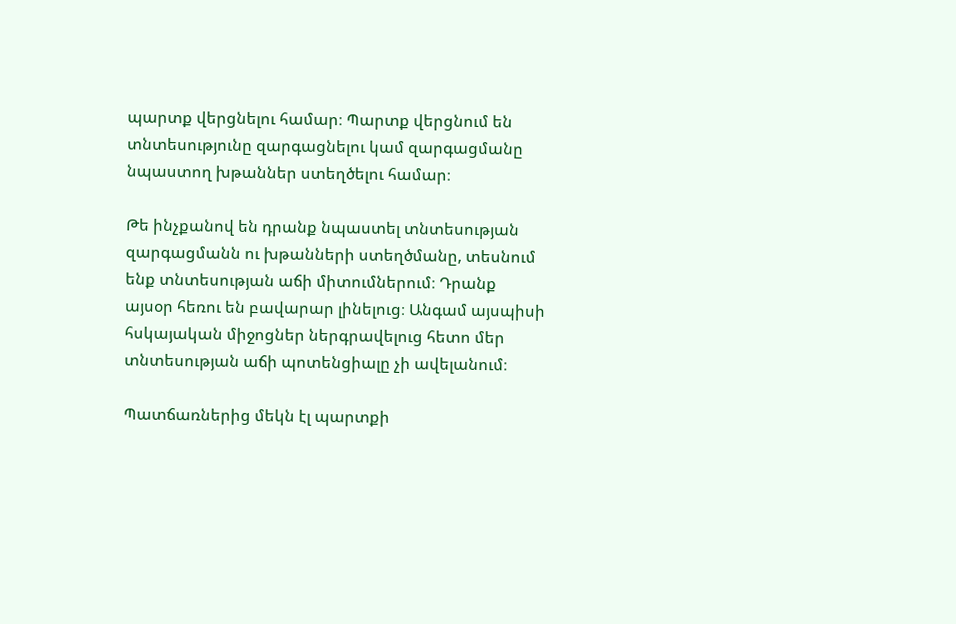պարտք վերցնելու համար։ Պարտք վերցնում են տնտեսությունը զարգացնելու կամ զարգացմանը նպաստող խթաններ ստեղծելու համար։

Թե ինչքանով են դրանք նպաստել տնտեսության զարգացմանն ու խթանների ստեղծմանը, տեսնում ենք տնտեսության աճի միտումներում։ Դրանք այսօր հեռու են բավարար լինելուց։ Անգամ այսպիսի հսկայական միջոցներ ներգրավելուց հետո մեր տնտեսության աճի պոտենցիալը չի ավելանում։

Պատճառներից մեկն էլ պարտքի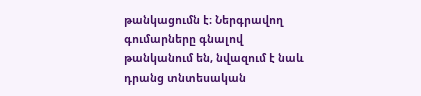թանկացումն է։ Ներգրավող գումարները գնալով թանկանում են, նվազում է նաև դրանց տնտեսական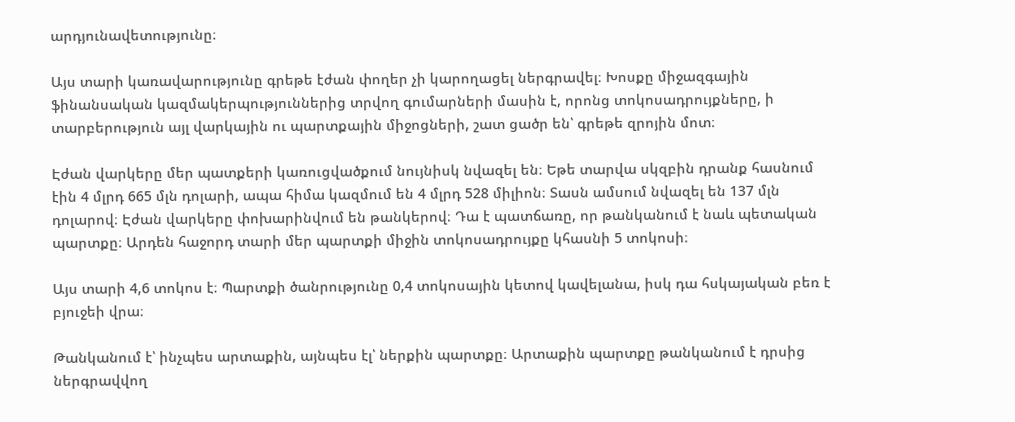արդյունավետությունը։

Այս տարի կառավարությունը գրեթե էժան փողեր չի կարողացել ներգրավել։ Խոսքը միջազգային ֆինանսական կազմակերպություններից տրվող գումարների մասին է, որոնց տոկոսադրույքները, ի տարբերություն այլ վարկային ու պարտքային միջոցների, շատ ցածր են՝ գրեթե զրոյին մոտ։

Էժան վարկերը մեր պատքերի կառուցվածքում նույնիսկ նվազել են։ Եթե տարվա սկզբին դրանք հասնում էին 4 մլրդ 665 մլն դոլարի, ապա հիմա կազմում են 4 մլրդ 528 միլիոն։ Տասն ամսում նվազել են 137 մլն դոլարով։ Էժան վարկերը փոխարինվում են թանկերով։ Դա է պատճառը, որ թանկանում է նաև պետական պարտքը։ Արդեն հաջորդ տարի մեր պարտքի միջին տոկոսադրույքը կհասնի 5 տոկոսի։

Այս տարի 4,6 տոկոս է։ Պարտքի ծանրությունը 0,4 տոկոսային կետով կավելանա, իսկ դա հսկայական բեռ է բյուջեի վրա։

Թանկանում է՝ ինչպես արտաքին, այնպես էլ՝ ներքին պարտքը։ Արտաքին պարտքը թանկանում է դրսից ներգրավվող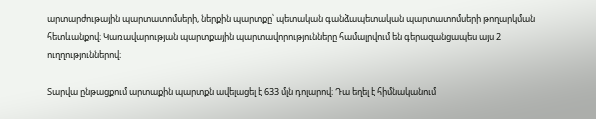արտարժութային պարտատոմսերի, ներքին պարտքը՝ պետական գանձապետական պարտատոմսերի թողարկման հետևանքով։ Կառավարության պարտքային պարտավորությունները համալրվում են գերազանցապես այս 2 ուղղություններով։

Տարվա ընթացքում արտաքին պարտքն ավելացել է 633 մլն դոլարով։ Դա եղել է հիմնականում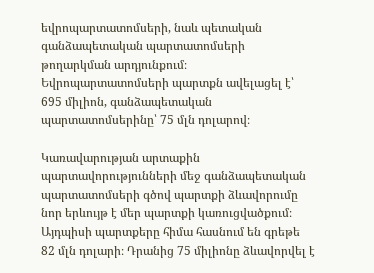եվրոպարտատոմսերի, նաև պետական գանձապետական պարտատոմսերի թողարկման արդյունքում։ Եվրոպարտատոմսերի պարտքն ավելացել է՝ 695 միլիոն, գանձապետական պարտատոմսերինը՝ 75 մլն դոլարով։

Կառավարության արտաքին պարտավորությունների մեջ գանձապետական պարտատոմսերի գծով պարտքի ձևավորումը նոր երևույթ է մեր պարտքի կառուցվածքում։ Այդպիսի պարտքերը հիմա հասնում են գրեթե 82 մլն դոլարի։ Դրանից 75 միլիոնը ձևավորվել է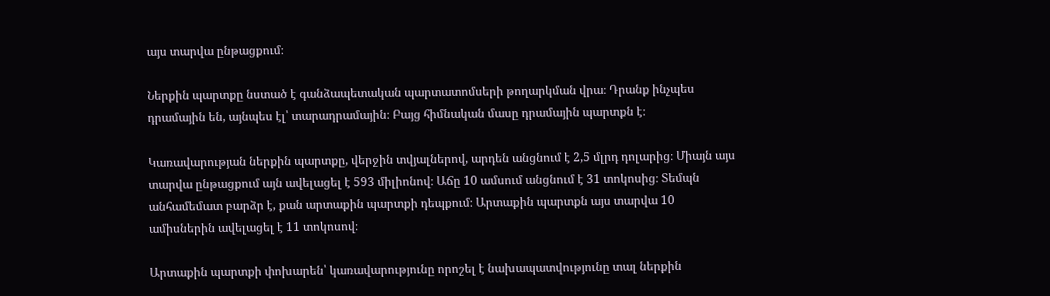այս տարվա ընթացքում։

Ներքին պարտքը նստած է գանձապետական պարտատոմսերի թողարկման վրա։ Դրանք ինչպես դրամային են, այնպես էլ՝ տարադրամային։ Բայց հիմնական մասը դրամային պարտքն է։

Կառավարության ներքին պարտքը, վերջին տվյալներով, արդեն անցնում է 2,5 մլրդ դոլարից։ Միայն այս տարվա ընթացքում այն ավելացել է 593 միլիոնով։ Աճը 10 ամսում անցնում է 31 տոկոսից։ Տեմպն անհամեմատ բարձր է, քան արտաքին պարտքի դեպքում։ Արտաքին պարտքն այս տարվա 10 ամիսներին ավելացել է 11 տոկոսով։

Արտաքին պարտքի փոխարեն՝ կառավարությունը որոշել է նախապատվությունը տալ ներքին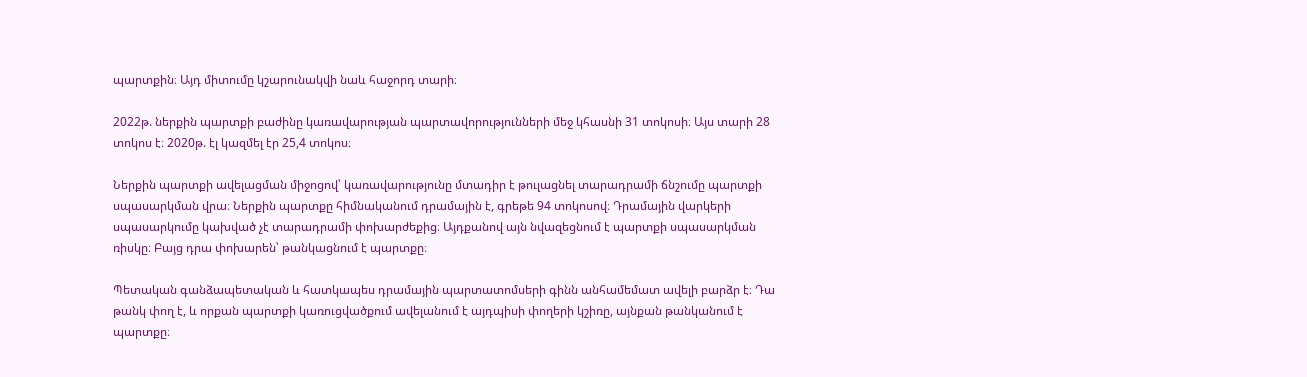պարտքին։ Այդ միտումը կշարունակվի նաև հաջորդ տարի։

2022թ. ներքին պարտքի բաժինը կառավարության պարտավորությունների մեջ կհասնի 31 տոկոսի։ Այս տարի 28 տոկոս է։ 2020թ. էլ կազմել էր 25,4 տոկոս։

Ներքին պարտքի ավելացման միջոցով՝ կառավարությունը մտադիր է թուլացնել տարադրամի ճնշումը պարտքի սպասարկման վրա։ Ներքին պարտքը հիմնականում դրամային է, գրեթե 94 տոկոսով։ Դրամային վարկերի սպասարկումը կախված չէ տարադրամի փոխարժեքից։ Այդքանով այն նվազեցնում է պարտքի սպասարկման ռիսկը։ Բայց դրա փոխարեն՝ թանկացնում է պարտքը։

Պետական գանձապետական և հատկապես դրամային պարտատոմսերի գինն անհամեմատ ավելի բարձր է։ Դա թանկ փող է, և որքան պարտքի կառուցվածքում ավելանում է այդպիսի փողերի կշիռը, այնքան թանկանում է պարտքը։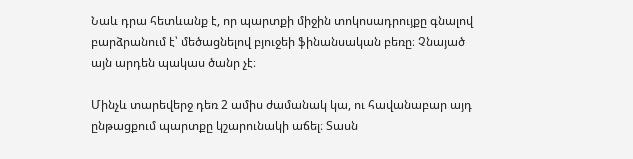Նաև դրա հետևանք է, որ պարտքի միջին տոկոսադրույքը գնալով բարձրանում է՝ մեծացնելով բյուջեի ֆինանսական բեռը։ Չնայած այն արդեն պակաս ծանր չէ։

Մինչև տարեվերջ դեռ 2 ամիս ժամանակ կա, ու հավանաբար այդ ընթացքում պարտքը կշարունակի աճել։ Տասն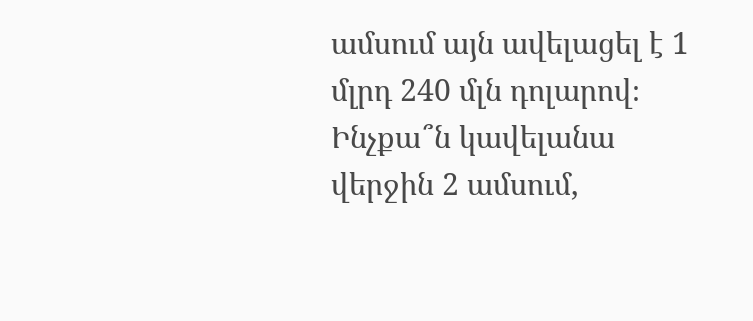ամսում այն ավելացել է 1 մլրդ 240 մլն դոլարով։ Ինչքա՞ն կավելանա վերջին 2 ամսում,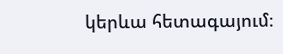կերևա հետագայում։